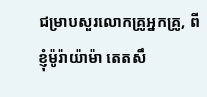ជម្រាបសួរលោកគ្រូអ្នកគ្រូ, ពីខ្ញុំម៉ូរ៉ាយ៉ាម៉ា តេតសឹ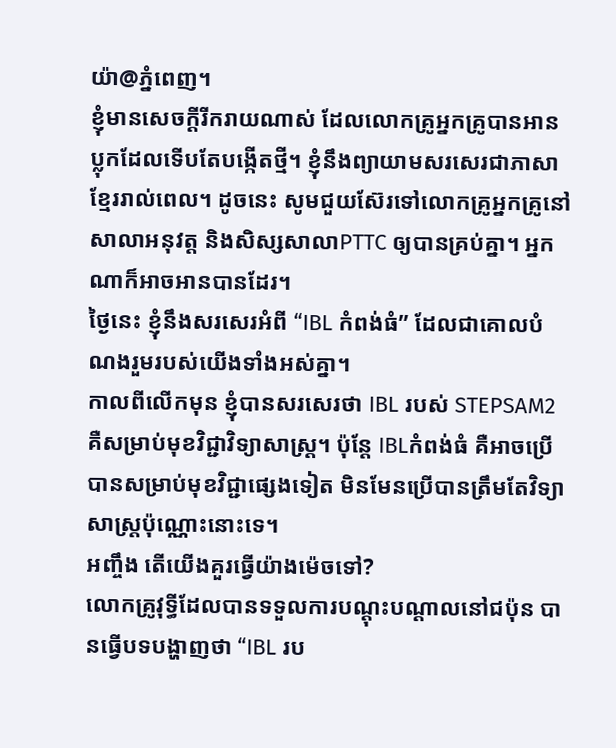យ៉ា@ភ្នំពេញ។
ខ្ញុំមានសេចក្ដីរីករាយណាស់ ដែលលោកគ្រូអ្នកគ្រូបានអានប្លុកដែលទើបតែបង្កើតថ្មី។ ខ្ញុំនឹងព្យាយាមសរសេរជាភាសាខ្មែររាល់ពេល។ ដូចនេះ សូមជួយស៊ែរទៅលោកគ្រូអ្នកគ្រូនៅសាលាអនុវត្ត និងសិស្សសាលាPTTC ឲ្យបានគ្រប់គ្នា។ អ្នកណាក៏អាចអានបានដែរ។
ថ្ងៃនេះ ខ្ញុំនឹងសរសេរអំពី “IBL កំពង់ធំ” ដែលជាគោលបំណងរួមរបស់យើងទាំងអស់គ្នា។
កាលពីលើកមុន ខ្ញុំបានសរសេរថា IBL របស់ STEPSAM2 គឺសម្រាប់មុខវិជ្ជាវិទ្យាសាស្រ្ត។ ប៉ុន្តែ IBLកំពង់ធំ គឺអាចប្រើបានសម្រាប់មុខវិជ្ជាផ្សេងទៀត មិនមែនប្រើបានត្រឹមតែវិទ្យាសាស្រ្តប៉ុណ្ណោះនោះទេ។
អញ្ចឹង តើយើងគួរធ្វើយ៉ាងម៉េចទៅ?
លោកគ្រូវុទ្ធីដែលបានទទួលការបណ្ដុះបណ្ដាលនៅជប៉ុន បានធ្វើបទបង្ហាញថា “IBL រប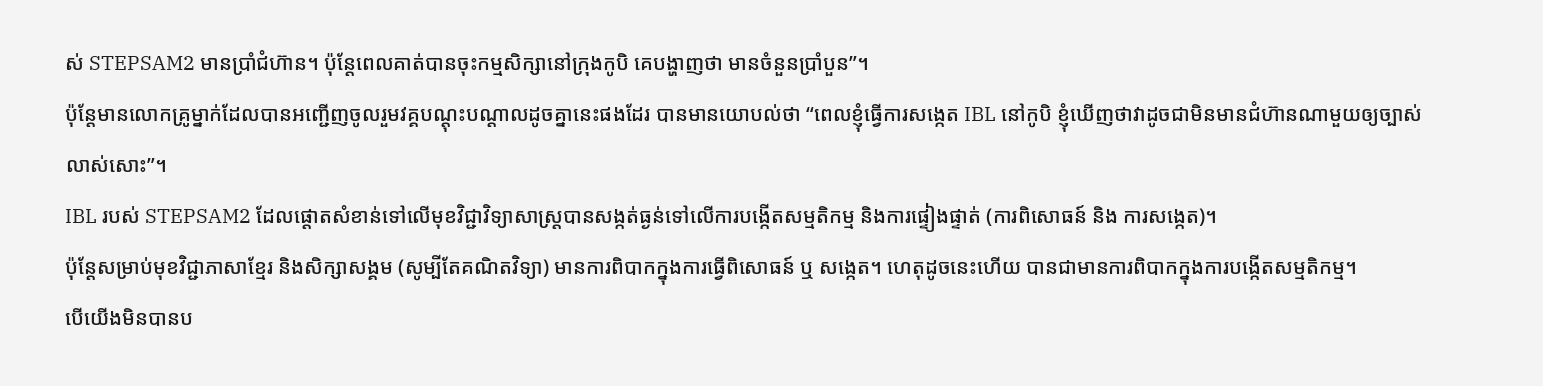ស់ STEPSAM2 មានប្រាំជំហ៊ាន។ ប៉ុន្តែពេលគាត់បានចុះកម្មសិក្សានៅក្រុងកូបិ គេបង្ហាញថា មានចំនួនប្រាំបួន”។
ប៉ុន្តែមានលោកគ្រូម្នាក់ដែលបានអញ្ជើញចូលរួមវគ្គបណ្ដុះបណ្ដាលដូចគ្នានេះផងដែរ បានមានយោបល់ថា “ពេលខ្ញុំធ្វើការសង្កេត IBL នៅកូបិ ខ្ញុំឃើញថាវាដូចជាមិនមានជំហ៊ានណាមួយឲ្យច្បាស់លាស់សោះ”។
IBL របស់ STEPSAM2 ដែលផ្ដោតសំខាន់ទៅលើមុខវិជ្ជាវិទ្យាសាស្រ្តបានសង្កត់ធ្ងន់ទៅលើការបង្កើតសម្មតិកម្ម និងការផ្ទៀងផ្ទាត់ (ការពិសោធន៍ និង ការសង្កេត)។
ប៉ុន្តែសម្រាប់មុខវិជ្ជាភាសាខ្មែរ និងសិក្សាសង្គម (សូម្បីតែគណិតវិទ្យា) មានការពិបាកក្នុងការធ្វើពិសោធន៍ ឬ សង្កេត។ ហេតុដូចនេះហើយ បានជាមានការពិបាកក្នុងការបង្កើតសម្មតិកម្ម។
បើយើងមិនបានប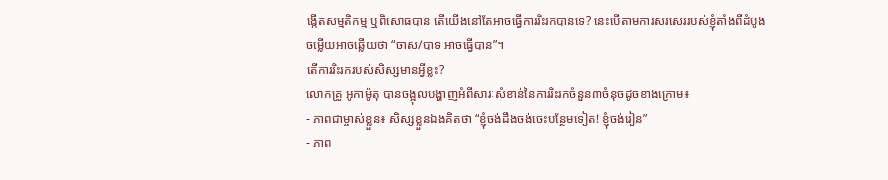ង្កើតសម្មតិកម្ម ឬពិសោធបាន តើយើងនៅតែអាចធ្វើការរិះរកបានទេ? នេះបើតាមការសរសេររបស់ខ្ញុំតាំងពីដំបូង ចម្លើយអាចឆ្លើយថា “ចាស/បាទ អាចធ្វើបាន”។
តើការរិះរករបស់សិស្សមានអ្វីខ្លះ?
លោកគ្រូ អូកាម៉ូតុ បានចង្អុលបង្ហាញអំពីសារៈសំខាន់នៃការរិះរកចំនួន៣ចំនុចដូចខាងក្រោម៖
- ភាពជាម្ចាស់ខ្លួន៖ សិស្សខ្លួនឯងគិតថា “ខ្ញុំចង់ដឹងចង់ចេះបន្ថែមទៀត! ខ្ញុំចង់រៀន”
- ភាព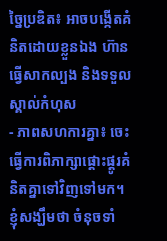ច្នៃប្រឌិត៖ អាចបង្កើតគំនិតដោយខ្លួនឯង ហ៊ានធ្វើសាកល្បង និងទទួលស្គាល់កំហុស
- ភាពសហការគ្នា៖ ចេះធ្វើការពិភាក្សាផ្ដោះផ្ដូរគំនិតគ្នាទៅវិញទៅមក។
ខ្ញុំសង្ឃឹមថា ចំនុចទាំ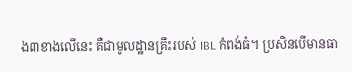ង៣ខាងលើនេះ គឺជាមូលដ្ឋានគ្រឹះរបស់ IBL កំពង់ធំ។ ប្រសិនបើមានធា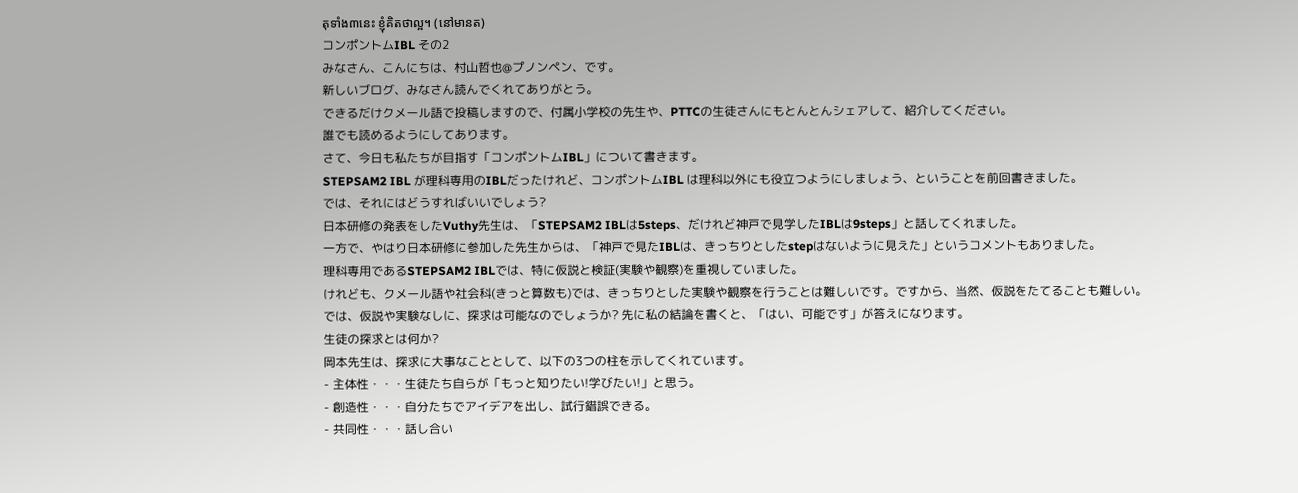តុទាំង៣នេះ ខ្ញុំគិតថាល្អ។ (នៅមានត)
コンポントムIBL その2
みなさん、こんにちは、村山哲也@プノンペン、です。
新しいブログ、みなさん読んでくれてありがとう。
できるだけクメール語で投稿しますので、付属小学校の先生や、PTTCの生徒さんにもとんとんシェアして、紹介してください。
誰でも読めるようにしてあります。
さて、今日も私たちが目指す「コンポントムIBL」について書きます。
STEPSAM2 IBL が理科専用のIBLだったけれど、コンポントムIBL は理科以外にも役立つようにしましょう、ということを前回書きました。
では、それにはどうすればいいでしょう?
日本研修の発表をしたVuthy先生は、「STEPSAM2 IBLは5steps、だけれど神戸で見学したIBLは9steps」と話してくれました。
一方で、やはり日本研修に参加した先生からは、「神戸で見たIBLは、きっちりとしたstepはないように見えた」というコメントもありました。
理科専用であるSTEPSAM2 IBLでは、特に仮説と検証(実験や観察)を重視していました。
けれども、クメール語や社会科(きっと算数も)では、きっちりとした実験や観察を行うことは難しいです。ですから、当然、仮説をたてることも難しい。
では、仮説や実験なしに、探求は可能なのでしょうか? 先に私の結論を書くと、「はい、可能です」が答えになります。
生徒の探求とは何か?
岡本先生は、探求に大事なこととして、以下の3つの柱を示してくれています。
- 主体性・・・生徒たち自らが「もっと知りたい!学びたい!」と思う。
- 創造性・・・自分たちでアイデアを出し、試行錯誤できる。
- 共同性・・・話し合い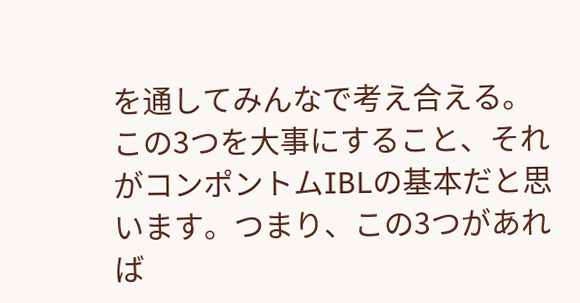を通してみんなで考え合える。
この3つを大事にすること、それがコンポントムIBLの基本だと思います。つまり、この3つがあれば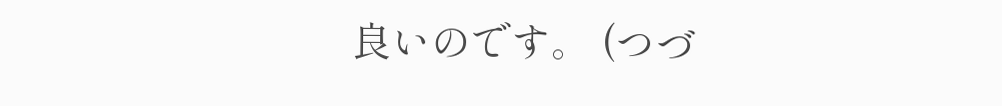良いのです。 (つづ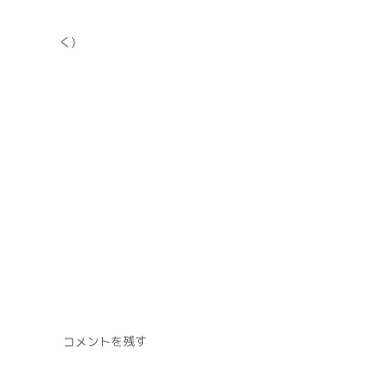く)














コメントを残す